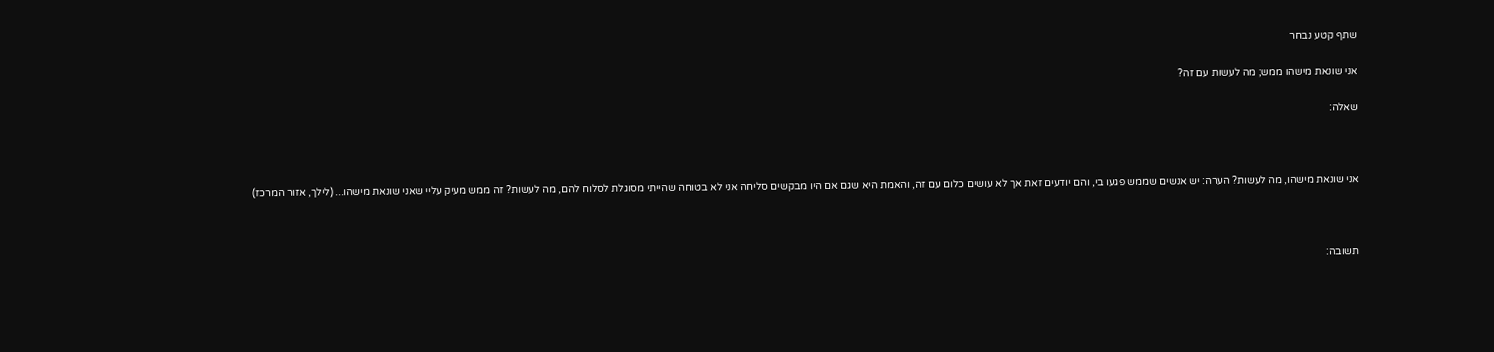שתף קטע נבחר

אני שונאת מישהו ממש; מה לעשות עם זה?

שאלה:



אני שונאת מישהו, מה לעשות? הערה: יש אנשים שממש פגעו בי, והם יודעים זאת אך לא עושים כלום עם זה, והאמת היא שגם אם היו מבקשים סליחה אני לא בטוחה שהייתי מסוגלת לסלוח להם, מה לעשות? זה ממש מעיק עליי שאני שונאת מישהו... (לילך, אזור המרכז)



תשובה: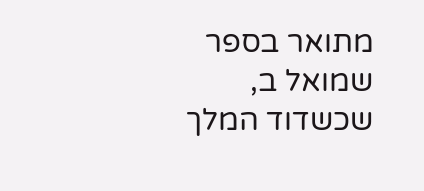מתואר בספר שמואל ב, שכשדוד המלך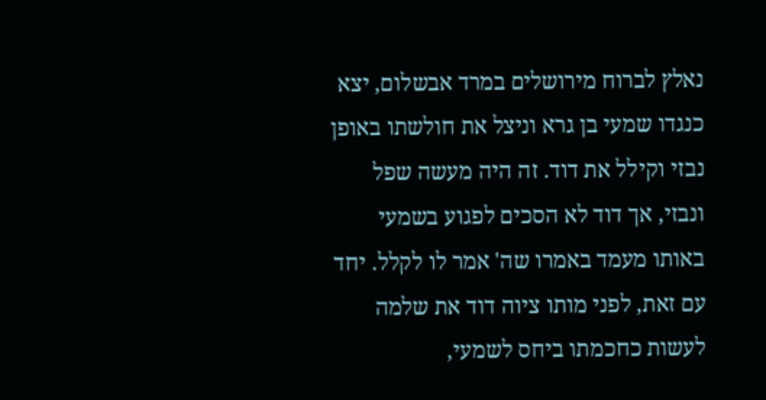נאלץ לברוח מירושלים במרד אבשלום, יצא כנגדו שמעי בן גרא וניצל את חולשתו באופן נבזי וקילל את דוד. זה היה מעשה שפל ונבזי, אך דוד לא הסכים לפגוע בשמעי באותו מעמד באמרו שה' אמר לו לקלל. יחד עם זאת, לפני מותו ציוה דוד את שלמה לעשות כחכמתו ביחס לשמעי,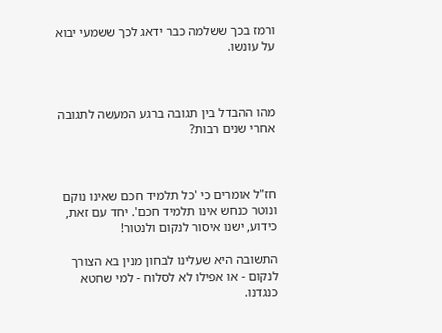ורמז בכך ששלמה כבר ידאג לכך ששמעי יבוא על עונשו.



מהו ההבדל בין תגובה ברגע המעשה לתגובה אחרי שנים רבות?



חז"ל אומרים כי 'כל תלמיד חכם שאינו נוקם ונוטר כנחש אינו תלמיד חכם'. יחד עם זאת, כידוע, ישנו איסור לנקום ולנטור!

התשובה היא שעלינו לבחון מנין בא הצורך לנקום - או אפילו לא לסלוח - למי שחטא כנגדנו.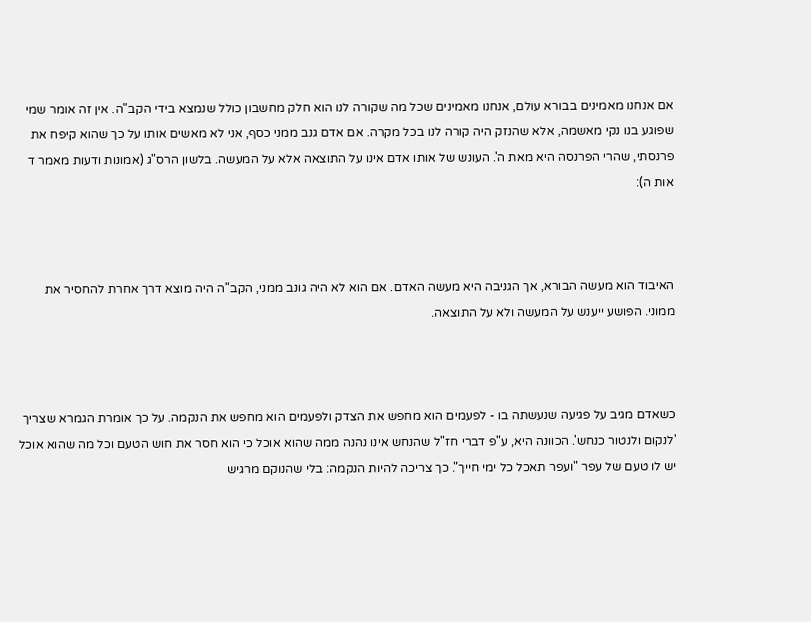אם אנחנו מאמינים בבורא עולם, אנחנו מאמינים שכל מה שקורה לנו הוא חלק מחשבון כולל שנמצא בידי הקב"ה. אין זה אומר שמי שפוגע בנו נקי מאשמה, אלא שהנזק היה קורה לנו בכל מקרה. אם אדם גנב ממני כסף, אני לא מאשים אותו על כך שהוא קיפח את פרנסתי, שהרי הפרנסה היא מאת ה'. העונש של אותו אדם אינו על התוצאה אלא על המעשה. בלשון הרס"ג (אמונות ודעות מאמר ד אות ה):



האיבוד הוא מעשה הבורא, אך הגניבה היא מעשה האדם. אם הוא לא היה גונב ממני, הקב"ה היה מוצא דרך אחרת להחסיר את ממוני. הפושע ייענש על המעשה ולא על התוצאה.



כשאדם מגיב על פגיעה שנעשתה בו - לפעמים הוא מחפש את הצדק ולפעמים הוא מחפש את הנקמה. על כך אומרת הגמרא שצריך 'לנקום ולנטור כנחש'. הכוונה היא, ע"פ דברי חז"ל שהנחש אינו נהנה ממה שהוא אוכל כי הוא חסר את חוש הטעם וכל מה שהוא אוכל יש לו טעם של עפר "ועפר תאכל כל ימי חייך". כך צריכה להיות הנקמה: בלי שהנוקם מרגיש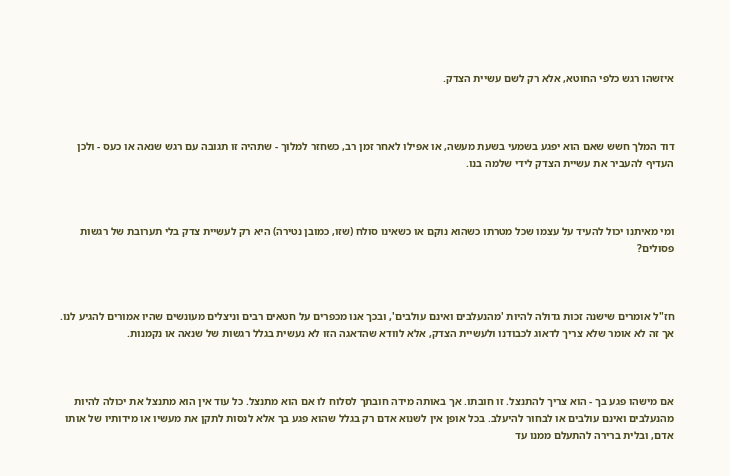איזשהו רגש כלפי החוטא, אלא רק לשם עשיית הצדק.



דוד המלך חשש שאם הוא יפגע בשמעי בשעת מעשה, או אפילו לאחר זמן רב, כשחזר למלוך - שתהיה זו תגובה עם רגש שנאה או כעס - ולכן העדיף להעביר את עשיית הצדק לידי שלמה בנו.



ומי מאיתנו יכול להעיד על עצמו שכל מטרתו כשהוא נוקם או כשאינו סולח (שזו, כמובן נטירה) היא רק לעשיית צדק בלי תערובת של רגשות פסולים?



חז"ל אומרים שישנה זכות גדולה להיות 'מהנעלבים ואינם עולבים', ובכך אנו מכפרים על חטאים רבים וניצלים מעונשים שהיו אמורים להגיע לנו. אך זה לא אומר שלא צריך לדאוג לכבודנו ולעשיית הצדק, אלא לוודא שהדאגה הזו לא נעשית בגלל רגשות של שנאה או נקמנות.



אם מישהו פגע בך - הוא צריך להתנצל. זו חובתו. אך באותה מידה חובתך לסלוח לו אם הוא מתנצל. כל עוד אין הוא מתנצל את יכולה להיות מהנעלבים ואינם עולבים או לבחור להיעלב. בכל אופן אין לשנוא אדם רק בגלל שהוא פגע בך אלא לנסות לתקן את מעשיו או מידותיו של אותו אדם, ובלית ברירה להתעלם ממנו עד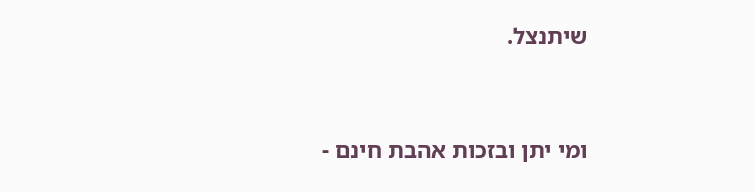שיתנצל.



ומי יתן ובזכות אהבת חינם -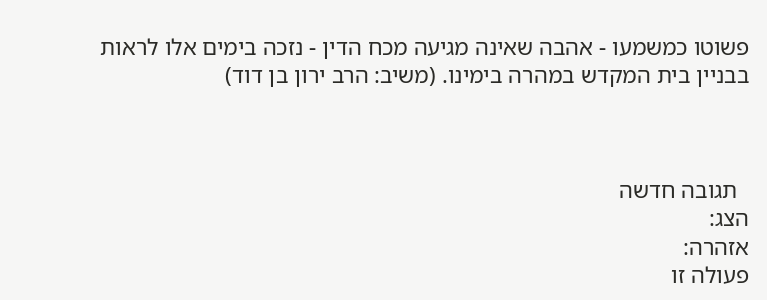פשוטו כמשמעו - אהבה שאינה מגיעה מכח הדין - נזכה בימים אלו לראות בבניין בית המקדש במהרה בימינו. (משיב: הרב ירון בן דוד)



  תגובה חדשה
הצג:
אזהרה:
פעולה זו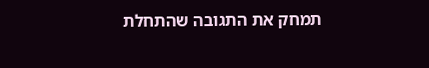תמחק את התגובה שהתחלת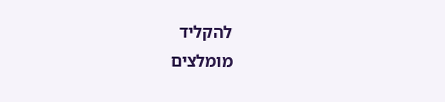להקליד
מומלצים